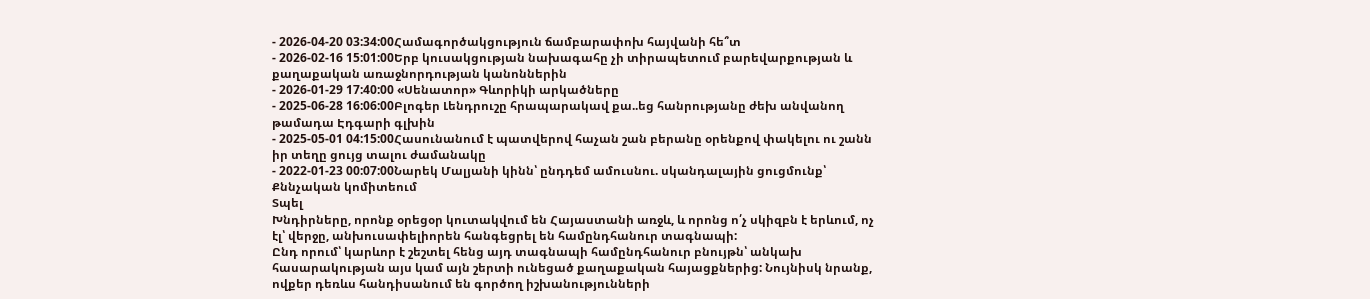- 2026-04-20 03:34:00Համագործակցություն ճամբարափոխ հայվանի հե՞տ
- 2026-02-16 15:01:00Երբ կուսակցության նախագահը չի տիրապետում բարեվարքության և քաղաքական առաջնորդության կանոններին
- 2026-01-29 17:40:00 «Սենատոր» Գևորիկի արկածները
- 2025-06-28 16:06:00Բլոգեր Լենդրուշը հրապարակավ քա..եց հանրությանը ժեխ անվանող թամադա Էդգարի գլխին
- 2025-05-01 04:15:00Հասունանում է պատվերով հաչան շան բերանը օրենքով փակելու ու շանն իր տեղը ցույց տալու ժամանակը
- 2022-01-23 00:07:00Նարեկ Մալյանի կինն՝ ընդդեմ ամուսնու. սկանդալային ցուցմունք՝ Քննչական կոմիտեում
Տպել
Խնդիրները, որոնք օրեցօր կուտակվում են Հայաստանի առջև, և որոնց ո՛չ սկիզբն է երևում, ոչ էլ՝ վերջը, անխուսափելիորեն հանգեցրել են համընդհանուր տագնապի:
Ընդ որում՝ կարևոր է շեշտել հենց այդ տագնապի համընդհանուր բնույթն՝ անկախ հասարակության այս կամ այն շերտի ունեցած քաղաքական հայացքներից: Նույնիսկ նրանք, ովքեր դեռևս հանդիսանում են գործող իշխանությունների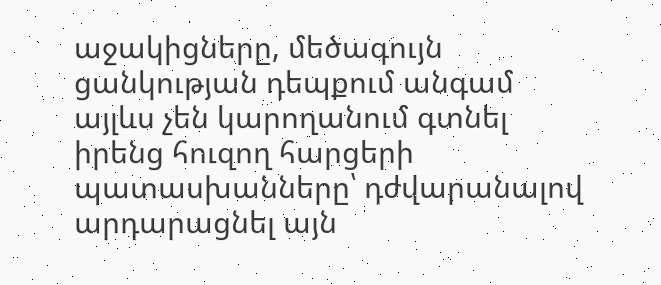աջակիցները, մեծագույն ցանկության դեպքում անգամ այլևս չեն կարողանում գտնել իրենց հուզող հարցերի պատասխանները՝ դժվարանալով արդարացնել այն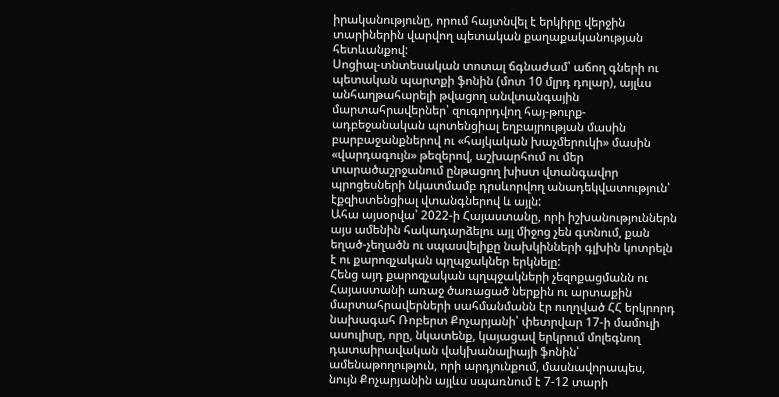իրականությունը, որում հայտնվել է երկիրը վերջին տարիներին վարվող պետական քաղաքականության հետևանքով:
Սոցիալ-տնտեսական տոտալ ճգնաժամ՝ աճող գների ու պետական պարտքի ֆոնին (մոտ 10 մլրդ դոլար), այլևս անհաղթահարելի թվացող անվտանգային մարտահրավերներ՝ զուգորդվող հայ-թուրք-ադբեջանական պոտենցիալ եղբայրության մասին բարբաջանքներով ու «հայկական խաչմերուկի» մասին «վարդագույն» թեզերով, աշխարհում ու մեր տարածաշրջանում ընթացող խիստ վտանգավոր պրոցեսների նկատմամբ դրսևորվող անադեկվատություն՝ էքզիստենցիալ վտանգներով և այլն:
Ահա այսօրվա՝ 2022-ի Հայաստանը, որի իշխանություններն այս ամենին հակադարձելու այլ միջոց չեն գտնում, քան եղած-չեղածն ու սպասվելիքը նախկինների գլխին կոտրելն է ու քարոզչական պղպջակներ երկնելը:
Հենց այդ քարոզչական պղպջակների չեզոքացմանն ու Հայաստանի առաջ ծառացած ներքին ու արտաքին մարտահրավերների սահմանմանն էր ուղղված ՀՀ երկրորդ նախագահ Ռոբերտ Քոչարյանի՝ փետրվար 17-ի մամուլի ասուլիսը, որը, նկատենք, կայացավ երկրում մոլեգնող դատաիրավական վակխանալիայի ֆոնին՝ ամենաթողություն, որի արդյունքում, մասնավորապես, նույն Քոչարյանին այլևս սպառնում է 7-12 տարի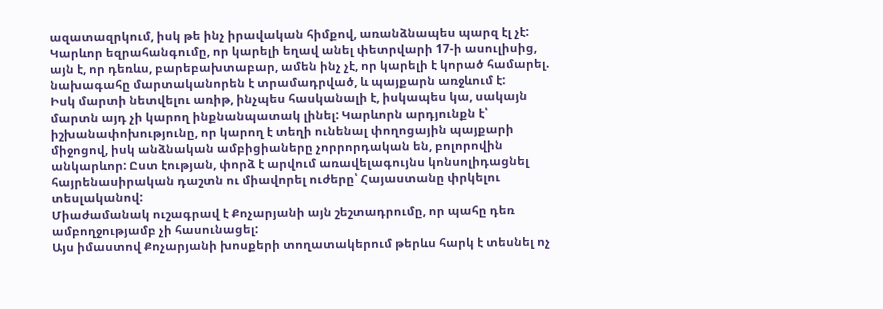ազատազրկում, իսկ թե ինչ իրավական հիմքով, առանձնապես պարզ էլ չէ:
Կարևոր եզրահանգումը, որ կարելի եղավ անել փետրվարի 17-ի ասուլիսից, այն է, որ դեռևս, բարեբախտաբար, ամեն ինչ չէ, որ կարելի է կորած համարել. նախագահը մարտականորեն է տրամադրված, և պայքարն առջևում է:
Իսկ մարտի նետվելու առիթ, ինչպես հասկանալի է, իսկապես կա, սակայն մարտն այդ չի կարող ինքնանպատակ լինել: Կարևորն արդյունքն է՝ իշխանափոխությունը, որ կարող է տեղի ունենալ փողոցային պայքարի միջոցով, իսկ անձնական ամբիցիաները չորրորդական են, բոլորովին անկարևոր: Ըստ էության, փորձ է արվում առավելագույնս կոնսոլիդացնել հայրենասիրական դաշտն ու միավորել ուժերը՝ Հայաստանը փրկելու տեսլականով:
Միաժամանակ ուշագրավ է Քոչարյանի այն շեշտադրումը, որ պահը դեռ ամբողջությամբ չի հասունացել:
Այս իմաստով Քոչարյանի խոսքերի տողատակերում թերևս հարկ է տեսնել ոչ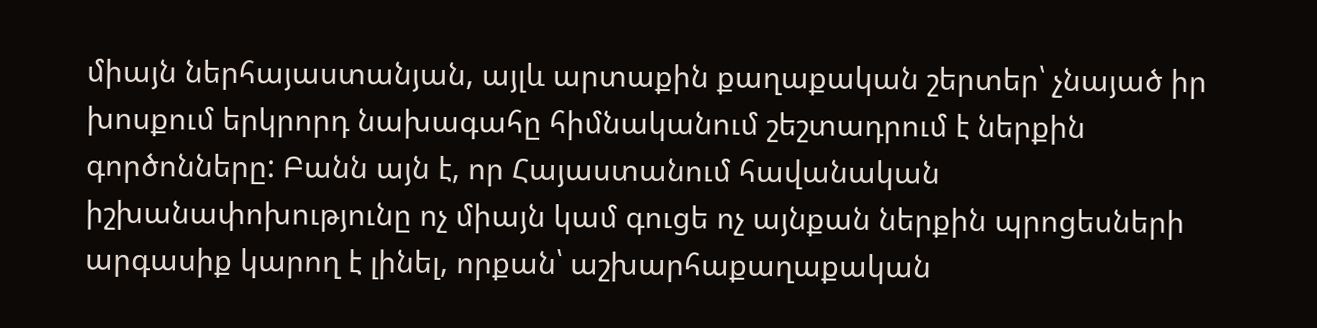միայն ներհայաստանյան, այլև արտաքին քաղաքական շերտեր՝ չնայած իր խոսքում երկրորդ նախագահը հիմնականում շեշտադրում է ներքին գործոնները: Բանն այն է, որ Հայաստանում հավանական իշխանափոխությունը ոչ միայն կամ գուցե ոչ այնքան ներքին պրոցեսների արգասիք կարող է լինել, որքան՝ աշխարհաքաղաքական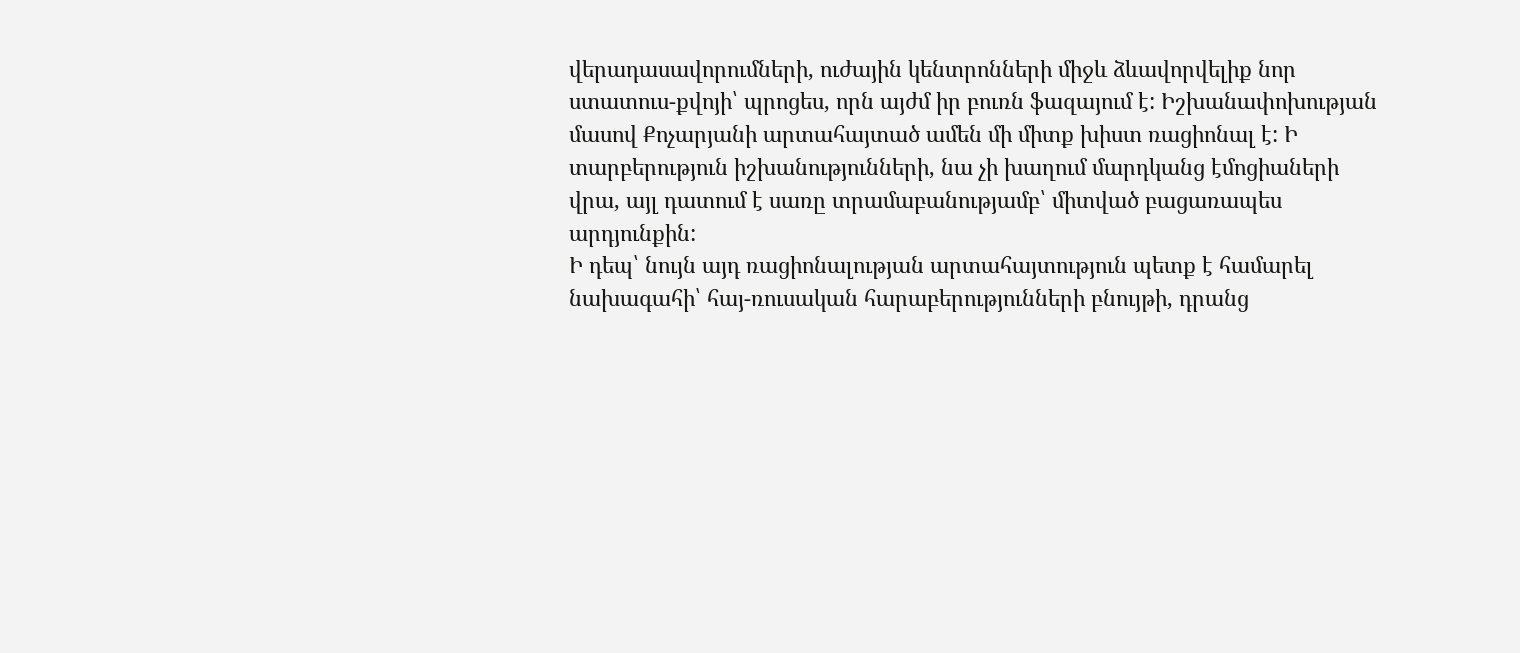վերադասավորումների, ուժային կենտրոնների միջև ձևավորվելիք նոր ստատուս-քվոյի՝ պրոցես, որն այժմ իր բուռն ֆազայում է: Իշխանափոխության մասով Քոչարյանի արտահայտած ամեն մի միտք խիստ ռացիոնալ է: Ի տարբերություն իշխանությունների, նա չի խաղում մարդկանց էմոցիաների վրա, այլ դատում է սառը տրամաբանությամբ՝ միտված բացառապես արդյունքին:
Ի դեպ՝ նույն այդ ռացիոնալության արտահայտություն պետք է համարել նախագահի՝ հայ-ռուսական հարաբերությունների բնույթի, դրանց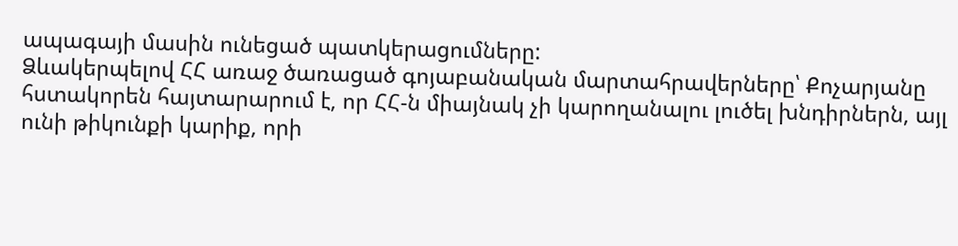ապագայի մասին ունեցած պատկերացումները:
Ձևակերպելով ՀՀ առաջ ծառացած գոյաբանական մարտահրավերները՝ Քոչարյանը հստակորեն հայտարարում է, որ ՀՀ-ն միայնակ չի կարողանալու լուծել խնդիրներն, այլ ունի թիկունքի կարիք, որի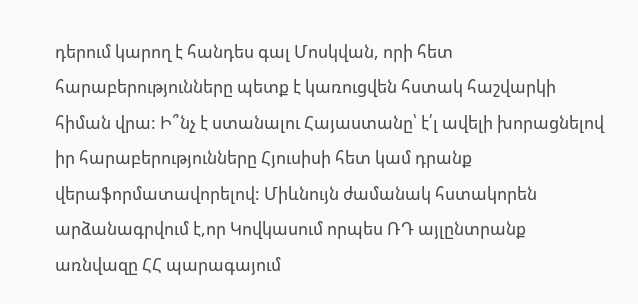դերում կարող է հանդես գալ Մոսկվան, որի հետ հարաբերությունները պետք է կառուցվեն հստակ հաշվարկի հիման վրա: Ի՞նչ է ստանալու Հայաստանը՝ է՛լ ավելի խորացնելով իր հարաբերությունները Հյուսիսի հետ կամ դրանք վերաֆորմատավորելով: Միևնույն ժամանակ հստակորեն արձանագրվում է,որ Կովկասում որպես ՌԴ այլընտրանք առնվազը ՀՀ պարագայում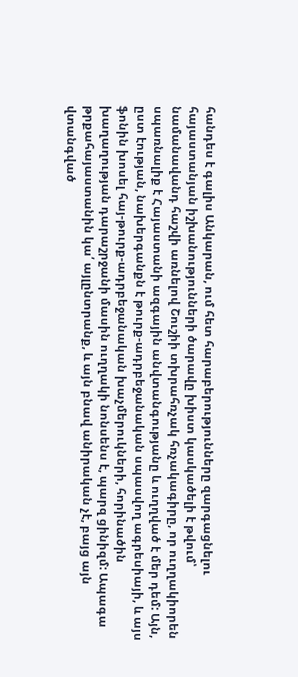հանդես է գալիս Անկարան, ում հետ հարաբերությունները զարգացնելու հայաստանյան իշխանությունների ծարավը խիստ կասկածելի է թվում՝ նամանավանդ հաշվի առնելով Շուշիի տխրահռչակ հռչակագիրը, որ ուղղակիորեն սպառնալիք է Հայաստանի ազգային անվտանգությանը և ուղղված է մեր դեմ: Այն, ըստ էության, նախերգանքն է թուրք-ադրբեջանական սպասվող ագրեսիայի, և այս ֆոնին խոսել հայ-թուրք-ադրբեջանական խաչմերուկների, հորինածին խաղաղության դարաշրջանի մասին ուղղակի նոնսենս է, պարզ ցինիզմ: Ապագա թրքահայաստանին կա՛ այլընտրանք, և այն բնավ անիրական չէ, բայց այն վտանգված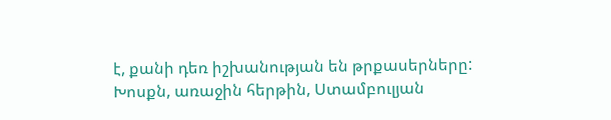է, քանի դեռ իշխանության են թրքասերները:
Խոսքն, առաջին հերթին, Ստամբուլյան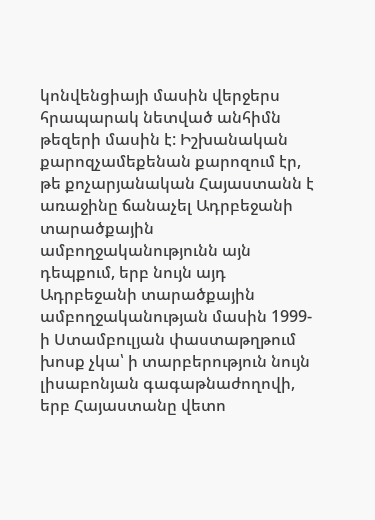կոնվենցիայի մասին վերջերս հրապարակ նետված անհիմն թեզերի մասին է: Իշխանական քարոզչամեքենան քարոզում էր, թե քոչարյանական Հայաստանն է առաջինը ճանաչել Ադրբեջանի տարածքային ամբողջականությունն այն դեպքում, երբ նույն այդ Ադրբեջանի տարածքային ամբողջականության մասին 1999-ի Ստամբուլյան փաստաթղթում խոսք չկա՝ ի տարբերություն նույն լիսաբոնյան գագաթնաժողովի, երբ Հայաստանը վետո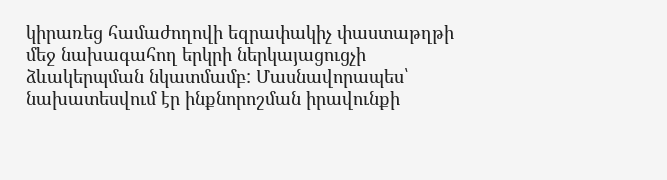կիրառեց համաժողովի եզրափակիչ փաստաթղթի մեջ նախագահող երկրի ներկայացուցչի ձևակերպման նկատմամբ: Մասնավորապես՝ նախատեսվում էր ինքնորոշման իրավունքի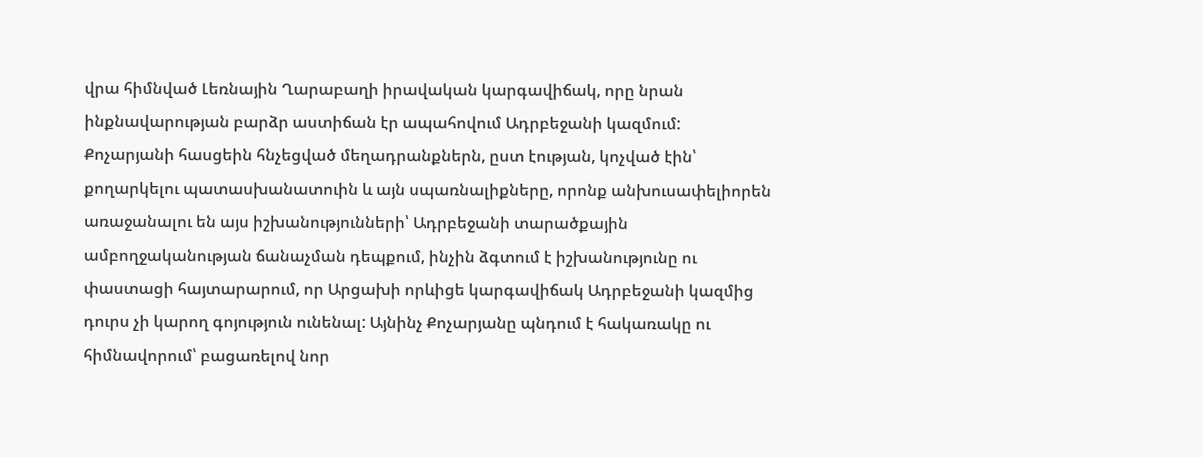վրա հիմնված Լեռնային Ղարաբաղի իրավական կարգավիճակ, որը նրան ինքնավարության բարձր աստիճան էր ապահովում Ադրբեջանի կազմում:
Քոչարյանի հասցեին հնչեցված մեղադրանքներն, ըստ էության, կոչված էին՝ քողարկելու պատասխանատուին և այն սպառնալիքները, որոնք անխուսափելիորեն առաջանալու են այս իշխանությունների՝ Ադրբեջանի տարածքային ամբողջականության ճանաչման դեպքում, ինչին ձգտում է իշխանությունը ու փաստացի հայտարարում, որ Արցախի որևիցե կարգավիճակ Ադրբեջանի կազմից դուրս չի կարող գոյություն ունենալ: Այնինչ Քոչարյանը պնդում է հակառակը ու հիմնավորում՝ բացառելով նոր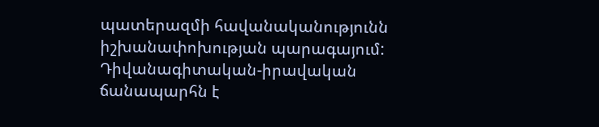պատերազմի հավանականությունն իշխանափոխության պարագայում: Դիվանագիտական-իրավական ճանապարհն է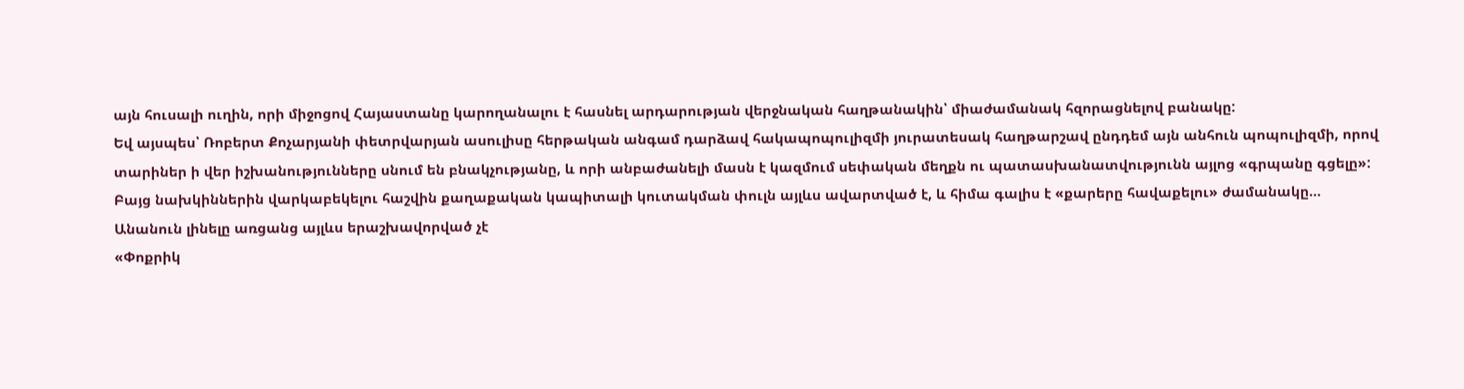այն հուսալի ուղին, որի միջոցով Հայաստանը կարողանալու է հասնել արդարության վերջնական հաղթանակին՝ միաժամանակ հզորացնելով բանակը:
Եվ այսպես՝ Ռոբերտ Քոչարյանի փետրվարյան ասուլիսը հերթական անգամ դարձավ հակապոպուլիզմի յուրատեսակ հաղթարշավ ընդդեմ այն անհուն պոպուլիզմի, որով տարիներ ի վեր իշխանությունները սնում են բնակչությանը, և որի անբաժանելի մասն է կազմում սեփական մեղքն ու պատասխանատվությունն այլոց «գրպանը գցելը»: Բայց նախկիններին վարկաբեկելու հաշվին քաղաքական կապիտալի կուտակման փուլն այլևս ավարտված է, և հիմա գալիս է «քարերը հավաքելու» ժամանակը…
Անանուն լինելը առցանց այլևս երաշխավորված չէ
«Փոքրիկ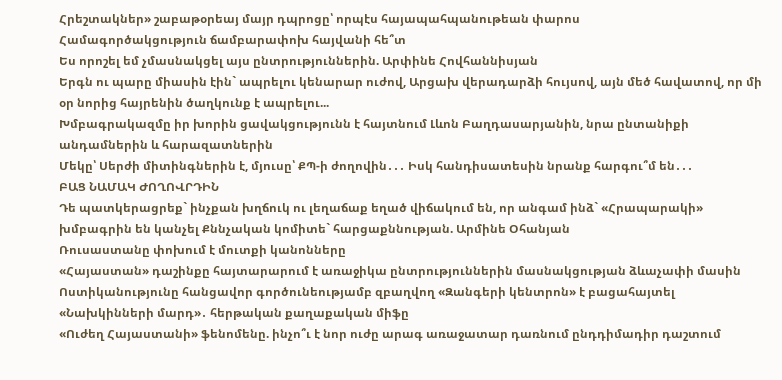Հրեշտակներ» շաբաթօրեայ մայր դպրոցը՝ որպէս հայապահպանութեան փարոս
Համագործակցություն ճամբարափոխ հայվանի հե՞տ
Ես որոշել եմ չմասնակցել այս ընտրություններին. Արփինե Հովհաննիսյան
Երգն ու պարը միասին էին` ապրելու կենարար ուժով, Արցախ վերադարձի հույսով, այն մեծ հավատով, որ մի օր նորից հայրենին ծաղկունք է ապրելու...
Խմբագրակազմը իր խորին ցավակցությունն է հայտնում Լևոն Բաղդասարյանին, նրա ընտանիքի անդամներին և հարազատներին
Մեկը՝ Սերժի միտինգներին է, մյուսը՝ ՔՊ-ի ժողովին․․․ Իսկ հանդիսատեսին նրանք հարգու՞մ են․․․
ԲԱՑ ՆԱՄԱԿ ԺՈՂՈՎՐԴԻՆ
Դե պատկերացրեք` ինչքան խղճուկ ու լեղաճաք եղած վիճակում են, որ անգամ ինձ` «Հրապարակի» խմբագրին են կանչել Քննչական կոմիտե` հարցաքննության. Արմինե Օհանյան
Ռուսաստանը փոխում է մուտքի կանոնները
«Հայաստան» դաշինքը հայտարարում է առաջիկա ընտրություններին մասնակցության ձևաչափի մասին
Ոստիկանությունը հանցավոր գործունեությամբ զբաղվող «Զանգերի կենտրոն» է բացահայտել
«Նախկինների մարդ»․ հերթական քաղաքական միֆը
«Ուժեղ Հայաստանի» ֆենոմենը. ինչո՞ւ է նոր ուժը արագ առաջատար դառնում ընդդիմադիր դաշտում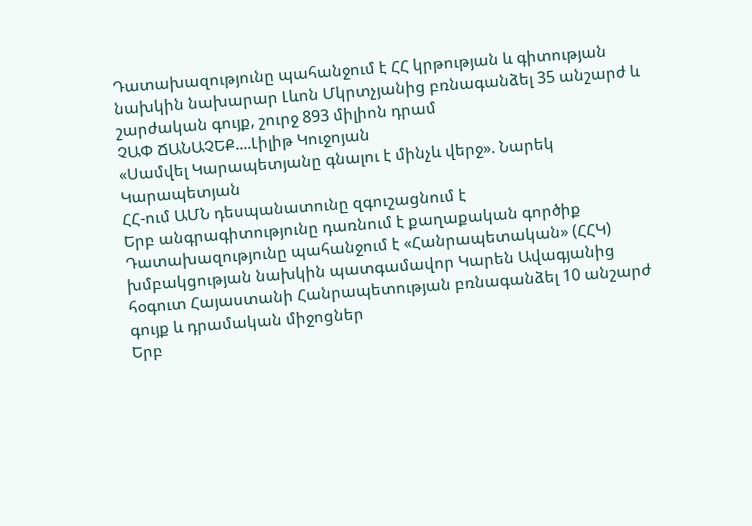Դատախազությունը պահանջում է ՀՀ կրթության և գիտության նախկին նախարար Լևոն Մկրտչյանից բռնագանձել 35 անշարժ և շարժական գույք, շուրջ 893 միլիոն դրամ
ՉԱՓ ՃԱՆԱՉԵՔ....Լիլիթ Կուջոյան
«Սամվել Կարապետյանը գնալու է մինչև վերջ». Նարեկ Կարապետյան
ՀՀ-ում ԱՄՆ դեսպանատունը զգուշացնում է
Երբ անգրագիտությունը դառնում է քաղաքական գործիք
Դատախազությունը պահանջում է «Հանրապետական» (ՀՀԿ) խմբակցության նախկին պատգամավոր Կարեն Ավագյանից հօգուտ Հայաստանի Հանրապետության բռնագանձել 10 անշարժ գույք և դրամական միջոցներ
Երբ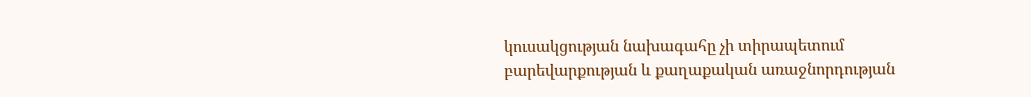կուսակցության նախագահը չի տիրապետում բարեվարքության և քաղաքական առաջնորդության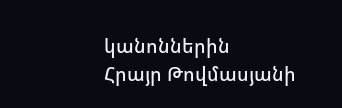կանոններին
Հրայր Թովմասյանի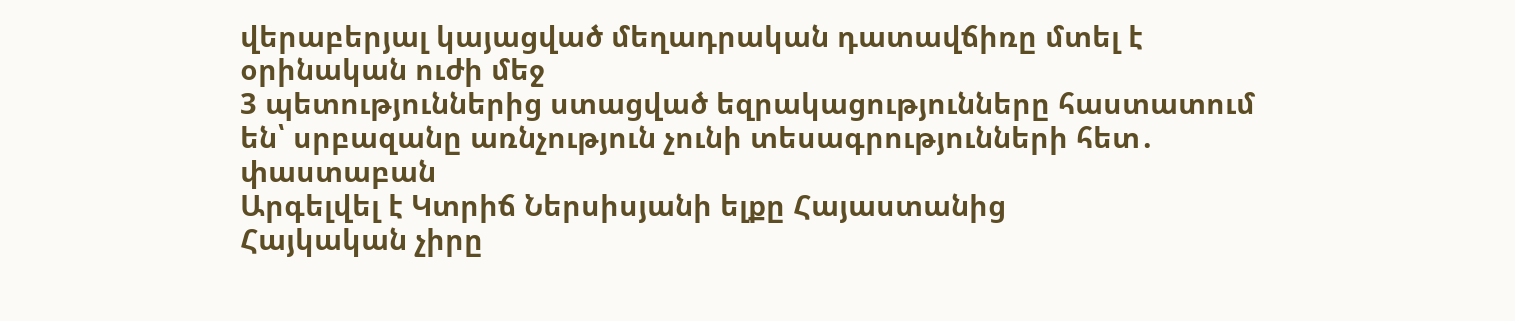վերաբերյալ կայացված մեղադրական դատավճիռը մտել է օրինական ուժի մեջ
3 պետություններից ստացված եզրակացությունները հաստատում են՝ սրբազանը առնչություն չունի տեսագրությունների հետ․ փաստաբան
Արգելվել է Կտրիճ Ներսիսյանի ելքը Հայաստանից
Հայկական չիրը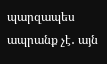պարզապես ապրանք չէ․ այն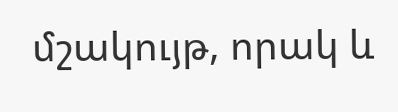մշակույթ, որակ և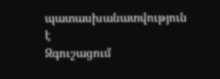պատասխանատվություն է
Զգուշացում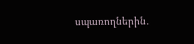սպառողներին․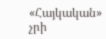«Հայկական» չրի